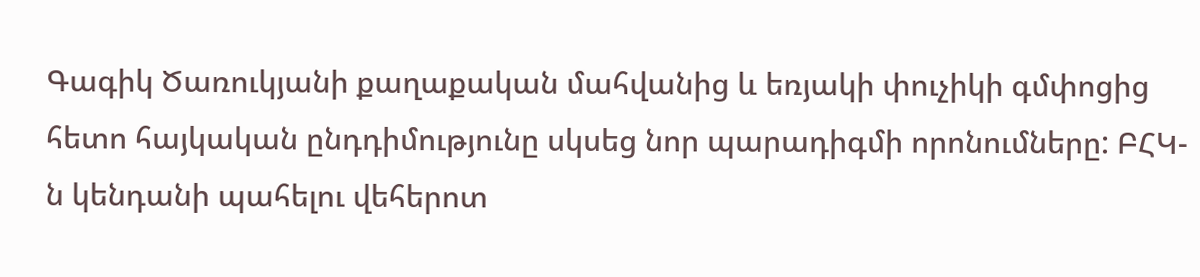Գագիկ Ծառուկյանի քաղաքական մահվանից և եռյակի փուչիկի գմփոցից հետո հայկական ընդդիմությունը սկսեց նոր պարադիգմի որոնումները: ԲՀԿ-ն կենդանի պահելու վեհերոտ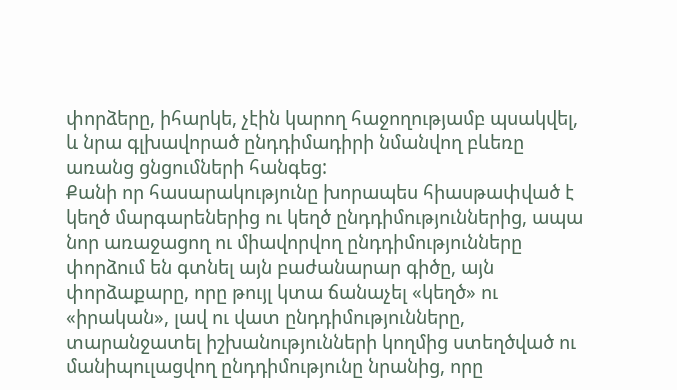փորձերը, իհարկե, չէին կարող հաջողությամբ պսակվել, և նրա գլխավորած ընդդիմադիրի նմանվող բևեռը առանց ցնցումների հանգեց:
Քանի որ հասարակությունը խորապես հիասթափված է կեղծ մարգարեներից ու կեղծ ընդդիմություններից, ապա նոր առաջացող ու միավորվող ընդդիմությունները փորձում են գտնել այն բաժանարար գիծը, այն փորձաքարը, որը թույլ կտա ճանաչել «կեղծ» ու «իրական», լավ ու վատ ընդդիմությունները, տարանջատել իշխանությունների կողմից ստեղծված ու մանիպուլացվող ընդդիմությունը նրանից, որը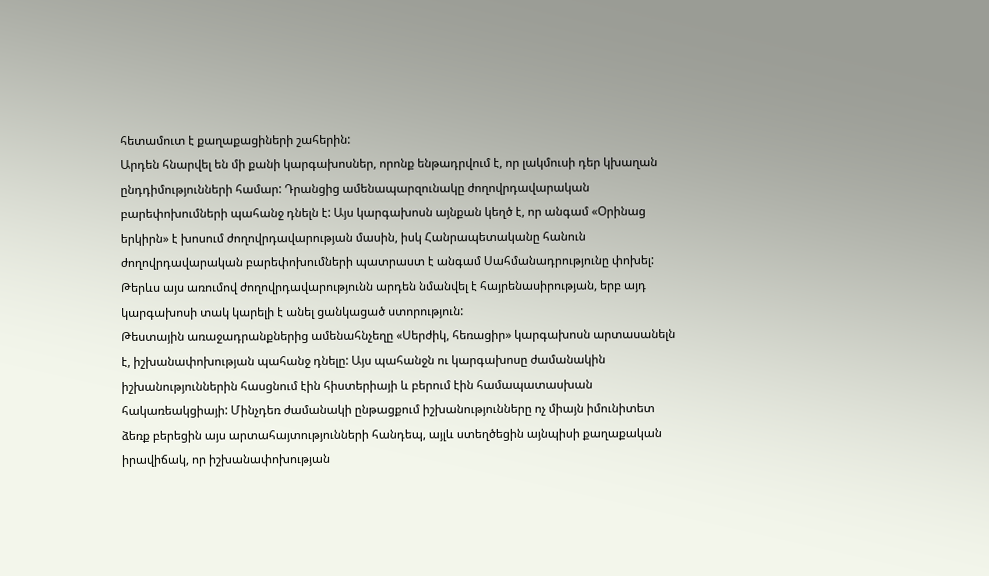հետամուտ է քաղաքացիների շահերին:
Արդեն հնարվել են մի քանի կարգախոսներ, որոնք ենթադրվում է, որ լակմուսի դեր կխաղան ընդդիմությունների համար: Դրանցից ամենապարզունակը ժողովրդավարական բարեփոխումների պահանջ դնելն է: Այս կարգախոսն այնքան կեղծ է, որ անգամ «Օրինաց երկիրն» է խոսում ժողովրդավարության մասին, իսկ Հանրապետականը հանուն ժողովրդավարական բարեփոխումների պատրաստ է անգամ Սահմանադրությունը փոխել: Թերևս այս առումով ժողովրդավարությունն արդեն նմանվել է հայրենասիրության, երբ այդ կարգախոսի տակ կարելի է անել ցանկացած ստորություն:
Թեստային առաջադրանքներից ամենահնչեղը «Սերժիկ, հեռացիր» կարգախոսն արտասանելն է, իշխանափոխության պահանջ դնելը: Այս պահանջն ու կարգախոսը ժամանակին իշխանություններին հասցնում էին հիստերիայի և բերում էին համապատասխան հակառեակցիայի: Մինչդեռ ժամանակի ընթացքում իշխանությունները ոչ միայն իմունիտետ ձեռք բերեցին այս արտահայտությունների հանդեպ, այլև ստեղծեցին այնպիսի քաղաքական իրավիճակ, որ իշխանափոխության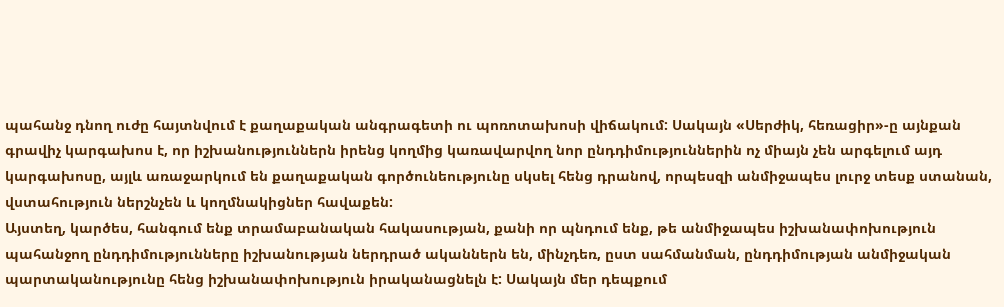պահանջ դնող ուժը հայտնվում է քաղաքական անգրագետի ու պոռոտախոսի վիճակում: Սակայն «Սերժիկ, հեռացիր»-ը այնքան գրավիչ կարգախոս է, որ իշխանություններն իրենց կողմից կառավարվող նոր ընդդիմություններին ոչ միայն չեն արգելում այդ կարգախոսը, այլև առաջարկում են քաղաքական գործունեությունը սկսել հենց դրանով, որպեսզի անմիջապես լուրջ տեսք ստանան, վստահություն ներշնչեն և կողմնակիցներ հավաքեն:
Այստեղ, կարծես, հանգում ենք տրամաբանական հակասության, քանի որ պնդում ենք, թե անմիջապես իշխանափոխություն պահանջող ընդդիմությունները իշխանության ներդրած ականներն են, մինչդեռ, ըստ սահմանման, ընդդիմության անմիջական պարտականությունը հենց իշխանափոխություն իրականացնելն է: Սակայն մեր դեպքում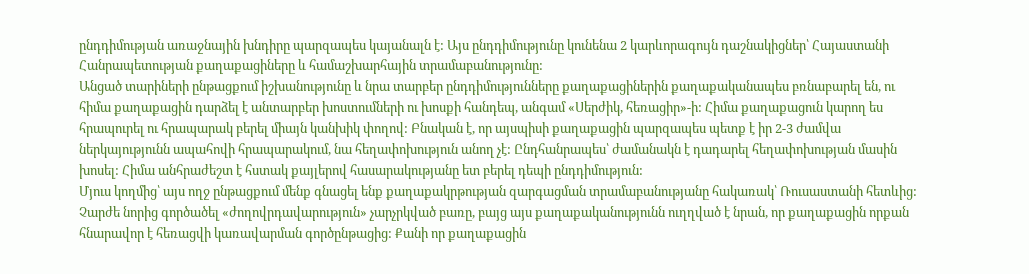ընդդիմության առաջնային խնդիրը պարզապես կայանալն է: Այս ընդդիմությունը կունենա 2 կարևորագույն դաշնակիցներ՝ Հայաստանի Հանրապետության քաղաքացիները և համաշխարհային տրամաբանությունը:
Անցած տարիների ընթացքում իշխանությունը և նրա տարբեր ընդդիմությունները քաղաքացիներին քաղաքականապես բռնաբարել են, ու հիմա քաղաքացին դարձել է անտարբեր խոստումների ու խոսքի հանդեպ, անգամ «Սերժիկ, հեռացիր»-ի: Հիմա քաղաքացուն կարող ես հրապուրել ու հրապարակ բերել միայն կանխիկ փողով: Բնական է, որ այսպիսի քաղաքացին պարզապես պետք է իր 2-3 ժամվա ներկայությունն ապահովի հրապարակում, նա հեղափոխություն անող չէ: Ընդհանրապես՝ ժամանակն է դադարել հեղափոխության մասին խոսել: Հիմա անհրաժեշտ է հստակ քայլերով հասարակությանը ետ բերել դեպի ընդդիմություն:
Մյուս կողմից՝ այս ողջ ընթացքում մենք գնացել ենք քաղաքակրթության զարգացման տրամաբանությանը հակառակ՝ Ռուսաստանի հետևից: Չարժե նորից գործածել «ժողովրդավարություն» չարչրկված բառը, բայց այս քաղաքականությունն ուղղված է նրան, որ քաղաքացին որքան հնարավոր է հեռացվի կառավարման գործընթացից: Քանի որ քաղաքացին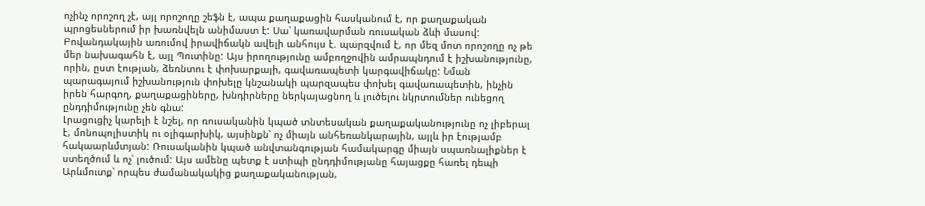ոչինչ որոշող չէ, այլ որոշողը շեֆն է, ապա քաղաքացին հասկանում է, որ քաղաքական պրոցեսներում իր խառնվելն անիմաստ է: Սա՝ կառավարման ռուսական ձևի մասով:
Բովանդակային առումով իրավիճակն ավելի անհույս է. պարզվում է, որ մեզ մոտ որոշողը ոչ թե մեր նախագահն է, այլ Պուտինը: Այս իրողությունը ամբողջովին ամրապնդում է իշխանությունը, որին, ըստ էության, ձեռնտու է փոխարքայի, գավառապետի կարգավիճակը: Նման պարագայում իշխանություն փոխելը կնշանակի պարզապես փոխել գավառապետին, ինչին իրեն հարգող, քաղաքացիները, խնդիրները ներկայացնող և լուծելու նկրտումներ ունեցող ընդդիմությունը չեն գնա:
Լրացուցիչ կարելի է նշել, որ ռուսականին կպած տնտեսական քաղաքականությունը ոչ լիբերալ է, մոնոպոլիստիկ ու օլիգարխիկ, այսինքն՝ ոչ միայն անհեռանկարային, այլև իր էությամբ հակաարևմտյան: Ռուսականին կպած անվտանգության համակարգը միայն սպառնալիքներ է ստեղծում և ոչ՝ լուծում: Այս ամենը պետք է ստիպի ընդդիմությանը հայացքը հառել դեպի Արևմուտք՝ որպես ժամանակակից քաղաքականության,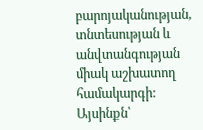բարոյականության, տնտեսության և անվտանգության միակ աշխատող համակարգի:
Այսինքն՝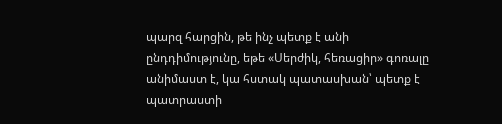պարզ հարցին, թե ինչ պետք է անի ընդդիմությունը, եթե «Սերժիկ, հեռացիր» գոռալը անիմաստ է, կա հստակ պատասխան՝ պետք է պատրաստի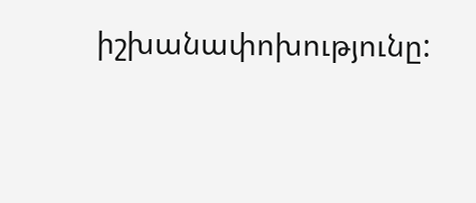իշխանափոխությունը: